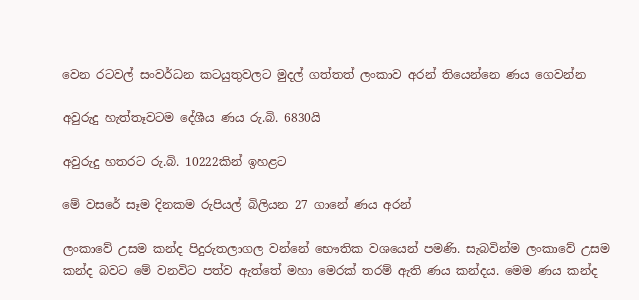වෙන රටවල් සංවර්ධන කටයුතුවලට මුදල් ගත්තත් ලංකාව අරන් තියෙන්නෙ ණය ගෙවන්න

අවුරුදු හැත්තෑවටම දේශීය ණය රු.බි. 6830යි

අවුරුදු හතරට රු.බි. 10222කින් ඉහළට

මේ වසරේ සෑම දිනකම රුපියල් බිලියන 27 ගානේ ණය අරන්

ලංකාවේ උසම කන්ද පිදුරුතලාගල වන්නේ භෞතික වශයෙන් පමණි. සැබවින්ම ලංකාවේ උසම කන්ද බවට මේ වනවිට පත්ව ඇත්තේ මහා මෙරක් තරම් ඇති ණය කන්දය. මෙම ණය කන්ද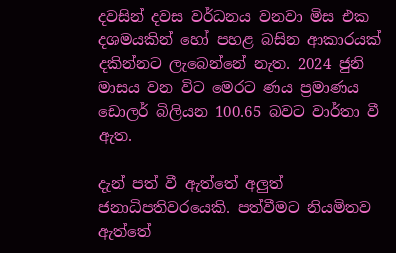දවසින් දවස වර්ධනය වනවා මිස එක දශමයකින් හෝ පහළ බසින ආකාරයක් දකින්නට ලැබෙන්නේ නැත. 2024 ජුනි මාසය වන විට මෙරට ණය ප්‍රමාණය ඩොලර් බිලියන 100.65 බවට වාර්තා වී ඇත.

දැන් පත් වී ඇත්තේ අලුත් ජනාධිපතිවරයෙකි. පත්වීමට නියමිතව ඇත්තේ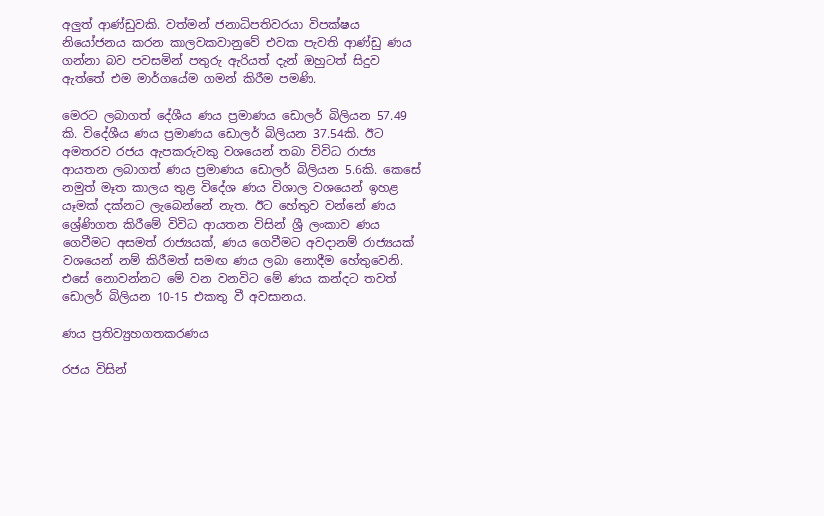අලුත් ආණ්ඩුවකි. වත්මන් ජනාධිපතිවරයා විපක්ෂය නියෝජනය කරන කාලවකවානුවේ එවක පැවති ආණ්ඩු ණය ගන්නා බව පවසමින් පතුරු ඇරියත් දැන් ඔහුටත් සිදුව ඇත්තේ එම මාර්ගයේම ගමන් කිරීම පමණි.

මෙරට ලබාගත් දේශීය ණය ප්‍රමාණය ඩොලර් බිලියන 57.49 කි. විදේශීය ණය ප්‍රමාණය ඩොලර් බිලියන 37.54කි. ඊට අමතරව රජය ඇපකරුවකු වශයෙන් තබා විවිධ රාජ්‍ය ආයතන ලබාගත් ණය ප්‍රමාණය ඩොලර් බිලියන 5.6කි. කෙසේ නමුත් මෑත කාලය තුළ විදේශ ණය විශාල වශයෙන් ඉහළ යෑමක් දක්නට ලැබෙන්නේ නැත. ඊට හේතුව වන්නේ ණය ශ්‍රේණිගත කිරීමේ විවිධ ආයතන විසින් ශ්‍රී ලංකාව ණය ගෙවීමට අසමත් රාජ්‍යයක්, ණය ගෙවීමට අවදානම් රාජ්‍යයක් වශයෙන් නම් කිරීමත් සමඟ ණය ලබා නොදීම හේතුවෙනි. එසේ නොවන්නට මේ වන වනවිට මේ ණය කන්දට තවත් ඩොලර් බිලියන 10-15 එකතු වී අවසානය.

ණය ප්‍රතිව්‍යුහගතකරණය

රජය විසින්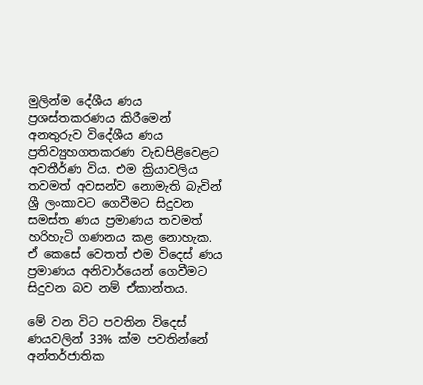මුලින්ම දේශීය ණය ප්‍රශස්තකරණය කිරීමෙන් අනතුරුව විදේශීය ණය ප්‍රතිව්‍යුහගතකරණ වැඩපිළිවෙළට අවතීර්ණ විය. එම ක්‍රියාවලිය තවමත් අවසන්ව නොමැති බැවින් ශ්‍රී ලංකාවට ගෙවීමට සිදුවන සමස්ත ණය ප්‍රමාණය තවමත් හරිහැටි ගණනය කළ නොහැක. ඒ කෙසේ වෙතත් එම විදෙස් ණය ප්‍රමාණය අනිවාර්යෙන් ගෙවීමට සිදුවන බව නම් ඒකාන්තය.

මේ වන විට පවතින විදෙස් ණයවලින් 33% ක්ම පවතින්නේ අන්තර්ජාතික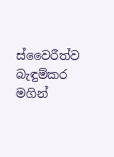ස්වෛරීත්ව බැඳුම්කර මගින්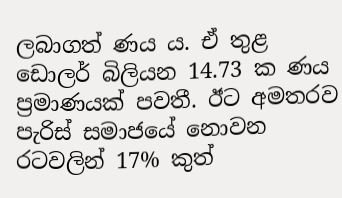ලබාගත් ණය ය. ඒ තුළ ඩොලර් බිලියන 14.73 ක ණය ප්‍රමාණයක් පවතී. ඊට අමතරව පැරිස් සමාජයේ නොවන රටවලින් 17% කුත්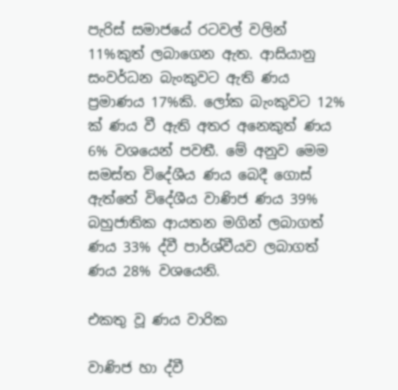පැරිස් සමාජයේ රටවල් වලින් 11%කුත් ලබාගෙන ඇත. ආසියානු සංවර්ධන බැංකුවට ඇති ණය ප්‍රමාණය 17%කි. ලෝක බැංකුවට 12% ක් ණය වී ඇති අතර අනෙකුත් ණය 6% වශයෙන් පවතී. මේ අනුව මෙම සමස්ත විදේශීය ණය බෙදී ගොස් ඇත්තේ විදේශීය වාණිජ ණය 39% බහුජාතික ආයතන මගින් ලබාගත් ණය 33% ද්වී පාර්ශ්වීයව ලබාගත් ණය 28% වශයෙනි.

එකතු වූ ණය වාරික

වාණිජ හා ද්වී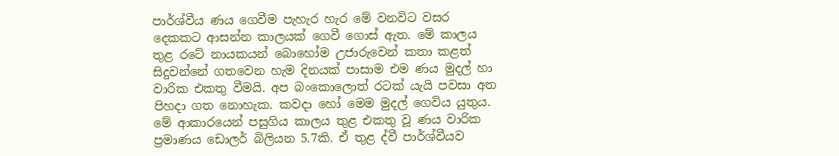පාර්ශ්වීය ණය ගෙවීම පැහැර හැර මේ වනවිට වසර දෙකකට ආසන්න කාලයක් ගෙවී ගොස් ඇත. මේ කාලය තුළ රටේ නායකයන් බොහෝම උජාරුවෙන් කතා කළත් සිදුවන්නේ ගතවෙන හැම දිනයක් පාසාම එම ණය මුදල් හා වාරික එකතු වීමයි. අප බංකොලොත් රටක් යැයි පවසා අත පිහදා ගත නොහැක. කවදා හෝ මෙම මුදල් ගෙවිය යුතුය. මේ ආකාරයෙන් පසුගිය කාලය තුළ එකතු වූ ණය වාරික ප්‍රමාණය ඩොලර් බිලියන 5.7කි. ඒ තුළ ද්වී පාර්ශ්වීයව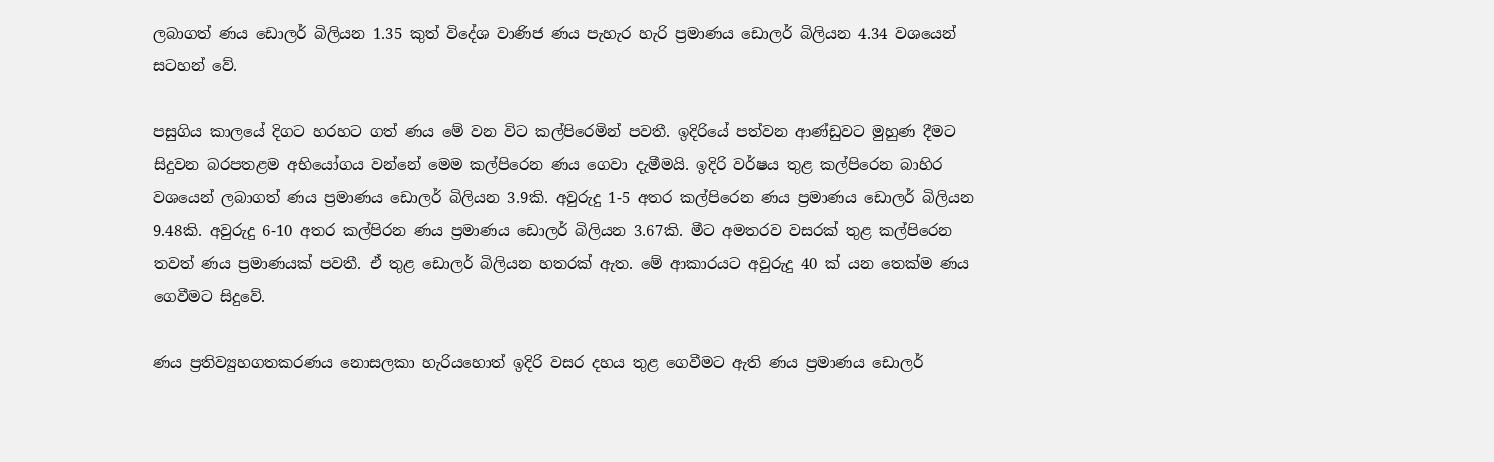ලබාගත් ණය ඩොලර් බිලියන 1.35 කුත් විදේශ වාණිජ ණය පැහැර හැරි ප්‍රමාණය ඩොලර් බිලියන 4.34 වශයෙන් සටහන් වේ.

පසුගිය කාලයේ දිගට හරහට ගත් ණය මේ වන විට කල්පිරෙමින් පවතී. ඉදිරියේ පත්වන ආණ්ඩුවට මුහුණ දීමට සිදුවන බරපතළම අභියෝගය වන්නේ මෙම කල්පිරෙන ණය ගෙවා දැමීමයි. ඉදිරි වර්ෂය තුළ කල්පිරෙන බාහිර වශයෙන් ලබාගත් ණය ප්‍රමාණය ඩොලර් බිලියන 3.9කි. අවුරුදු 1-5 අතර කල්පිරෙන ණය ප්‍රමාණය ඩොලර් බිලියන 9.48කි. අවුරුදු 6-10 අතර කල්පිරන ණය ප්‍රමාණය ඩොලර් බිලියන 3.67කි. මීට අමතරව වසරක් තුළ කල්පිරෙන තවත් ණය ප්‍රමාණයක් පවතී. ඒ තුළ ඩොලර් බිලියන හතරක් ඇත. මේ ආකාරයට අවුරුදු 40 ක් යන තෙක්ම ණය ගෙවීමට සිදුවේ.

ණය ප්‍රතිව්‍යුහගතකරණය නොසලකා හැරියහොත් ඉදිරි වසර දහය තුළ ගෙවීමට ඇති ණය ප්‍රමාණය ඩොලර්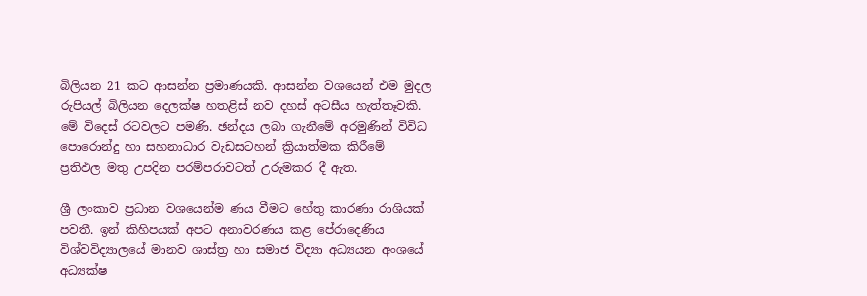බිලියන 21 කට ආසන්න ප්‍රමාණයකි. ආසන්න වශයෙන් එම මුදල රුපියල් බිලියන දෙලක්ෂ හතළිස් නව දහස් අටසීය හැත්තෑවකි. මේ විදෙස් රටවලට පමණි. ඡන්දය ලබා ගැනීමේ අරමුණින් විවිධ පොරොන්දු හා සහනාධාර වැඩසටහන් ක්‍රියාත්මක කිරීමේ ප්‍රතිඵල මතු උපදින පරම්පරාවටත් උරුමකර දී ඇත.

ශ්‍රී ලංකාව ප්‍රධාන වශයෙන්ම ණය වීමට හේතු කාරණා රාශියක් පවතී. ඉන් කිහිපයක් අපට අනාවරණය කළ පේරාදෙණිය විශ්වවිද්‍යාලයේ මානව ශාස්ත්‍ර හා සමාජ විද්‍යා අධ්‍යයන අංශයේ අධ්‍යක්ෂ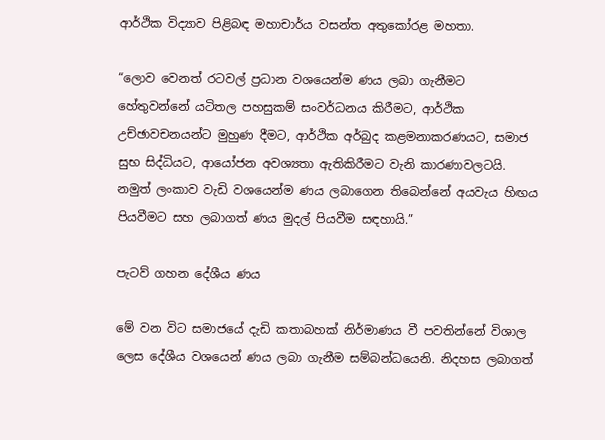ආර්ථික විද්‍යාව පිළිබඳ මහාචාර්ය වසන්ත අතුකෝරළ මහතා.

“ලොව වෙනත් රටවල් ප්‍රධාන වශයෙන්ම ණය ලබා ගැනීමට හේතුවන්නේ යටිතල පහසුකම් සංවර්ධනය කිරීමට, ආර්ථික උච්ඡාවචනයන්ට මුහුණ දීමට, ආර්ථික අර්බුද කළමනාකරණයට, සමාජ සුභ සිද්ධියට, ආයෝජන අවශ්‍යතා ඇතිකිරීමට වැනි කාරණාවලටයි. නමුත් ලංකාව වැඩි වශයෙන්ම ණය ලබාගෙන තිබෙන්නේ අයවැය හිඟය පියවීමට සහ ලබාගත් ණය මුදල් පියවීම සඳහායි.”

පැටව් ගහන දේශීය ණය

මේ වන විට සමාජයේ දැඩි කතාබහක් නිර්මාණය වී පවතින්නේ විශාල ලෙස දේශීය වශයෙන් ණය ලබා ගැනීම සම්බන්ධයෙනි. නිදහස ලබාගත්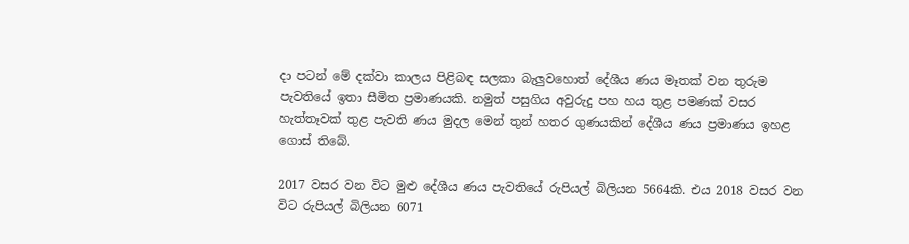දා පටන් මේ දක්වා කාලය පිළිබඳ සලකා බැලුවහොත් දේශීය ණය මෑතක් වන තුරුම පැවතියේ ඉතා සීමිත ප්‍රමාණයකි. නමුත් පසුගිය අවුරුදු පහ හය තුළ පමණක් වසර හැත්තෑවක් තුළ පැවති ණය මුදල මෙන් තුන් හතර ගුණයකින් දේශීය ණය ප්‍රමාණය ඉහළ ගොස් තිබේ.

2017 වසර වන විට මුළු දේශීය ණය පැවතියේ රුපියල් බිලියන 5664කි. එය 2018 වසර වන විට රුපියල් බිලියන 6071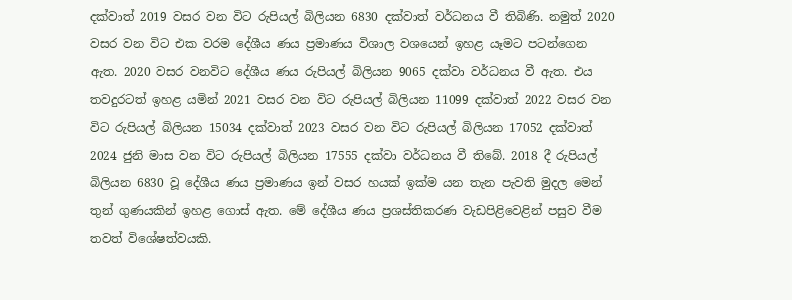දක්වාත් 2019 වසර වන විට රුපියල් බිලියන 6830 දක්වාත් වර්ධනය වී තිබිණි. නමුත් 2020 වසර වන විට එක වරම දේශීය ණය ප්‍රමාණය විශාල වශයෙන් ඉහළ යෑමට පටන්ගෙන ඇත. 2020 වසර වනවිට දේශීය ණය රුපියල් බිලියන 9065 දක්වා වර්ධනය වී ඇත. එය තවදුරටත් ඉහළ යමින් 2021 වසර වන විට රුපියල් බිලියන 11099 දක්වාත් 2022 වසර වන විට රුපියල් බිලියන 15034 දක්වාත් 2023 වසර වන විට රුපියල් බිලියන 17052 දක්වාත් 2024 ජුනි මාස වන විට රුපියල් බිලියන 17555 දක්වා වර්ධනය වී තිබේ. 2018 දී රුපියල් බිලියන 6830 වූ දේශීය ණය ප්‍රමාණය ඉන් වසර හයක් ඉක්ම යන තැන පැවති මුදල මෙන් තුන් ගුණයකින් ඉහළ ගොස් ඇත. මේ දේශීය ණය ප්‍රශස්තිකරණ වැඩපිළිවෙළින් පසුව වීම තවත් විශේෂත්වයකි.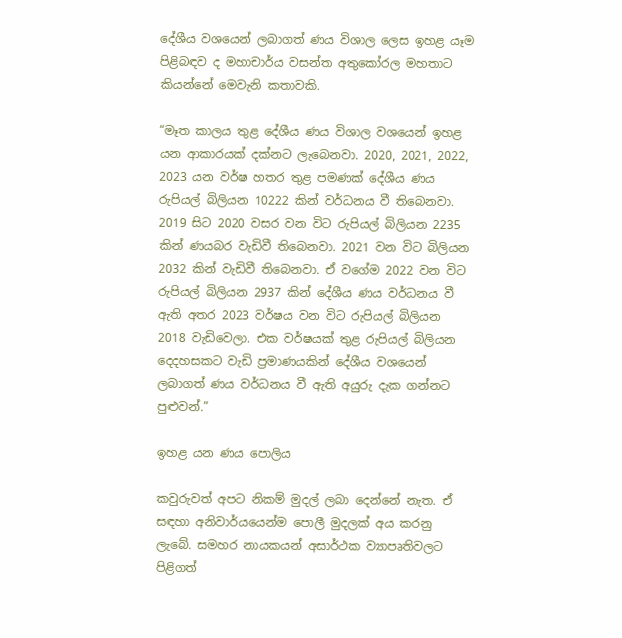දේශීය වශයෙන් ලබාගත් ණය විශාල ලෙස ඉහළ යෑම පිළිබඳව ද මහාචාර්ය වසන්ත අතුකෝරල මහතාට කියන්නේ මෙවැනි කතාවකි.

“මෑත කාලය තුළ දේශීය ණය විශාල වශයෙන් ඉහළ යන ආකාරයක් දක්නට ලැබෙනවා. 2020, 2021, 2022, 2023 යන වර්ෂ හතර තුළ පමණක් දේශීය ණය රුපියල් බිලියන 10222 කින් වර්ධනය වී තිබෙනවා. 2019 සිට 2020 වසර වන විට රුපියල් බිලියන 2235 කින් ණයබර වැඩිවී තිබෙනවා. 2021 වන විට බිලියන 2032 කින් වැඩිවී තිබෙනවා. ඒ වගේම 2022 වන විට රුපියල් බිලියන 2937 කින් දේශීය ණය වර්ධනය වී ඇති අතර 2023 වර්ෂය වන විට රුපියල් බිලියන 2018 වැඩිවෙලා. එක වර්ෂයක් තුළ රුපියල් බිලියන දෙදහසකට වැඩි ප්‍රමාණයකින් දේශීය වශයෙන් ලබාගත් ණය වර්ධනය වී ඇති අයුරු දැක ගන්නට පුළුවන්.”

ඉහළ යන ණය පොලිය

කවුරුවත් අපට නිකම් මුදල් ලබා දෙන්නේ නැත. ඒ සඳහා අනිවාර්යයෙන්ම පොලී මුදලක් අය කරනු ලැබේ. සමහර නායකයන් අසාර්ථක ව්‍යාපෘතිවලට පිළිගත්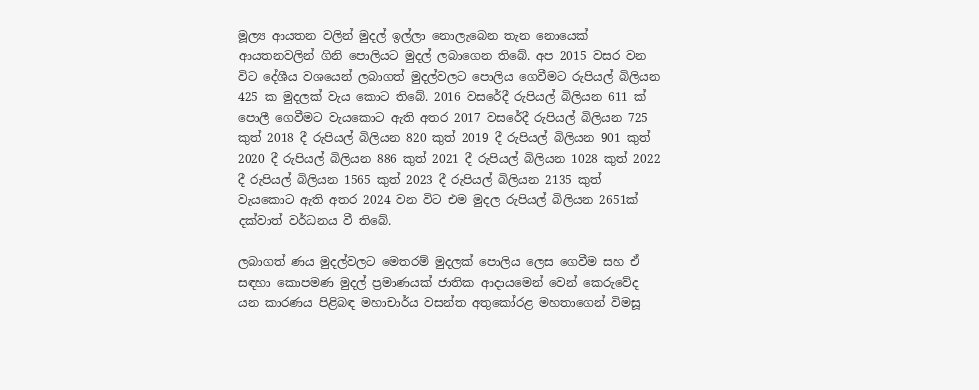මූල්‍ය ආයතන වලින් මුදල් ඉල්ලා නොලැබෙන තැන නොයෙක් ආයතනවලින් ගිනි පොලියට මුදල් ලබාගෙන තිබේ. අප 2015 වසර වන විට දේශීය වශයෙන් ලබාගත් මුදල්වලට පොලිය ගෙවීමට රුපියල් බිලියන 425 ක මුදලක් වැය කොට තිබේ. 2016 වසරේදී රුපියල් බිලියන 611 ක් පොලී ගෙවීමට වැයකොට ඇති අතර 2017 වසරේදී රුපියල් බිලියන 725 කුත් 2018 දී රුපියල් බිලියන 820 කුත් 2019 දී රුපියල් බිලියන 901 කුත් 2020 දී රුපියල් බිලියන 886 කුත් 2021 දී රුපියල් බිලියන 1028 කුත් 2022 දී රුපියල් බිලියන 1565 කුත් 2023 දී රුපියල් බිලියන 2135 කුත් වැයකොට ඇති අතර 2024 වන විට එම මුදල රුපියල් බිලියන 2651ක් දක්වාත් වර්ධනය වී තිබේ.

ලබාගත් ණය මුදල්වලට මෙතරම් මුදලක් පොලිය ලෙස ගෙවීම සහ ඒ සඳහා කොපමණ මුදල් ප්‍රමාණයක් ජාතික ආදායමෙන් වෙන් කෙරුවේද යන කාරණය පිළිබඳ මහාචාර්ය වසන්ත අතුකෝරළ මහතාගෙන් විමසූ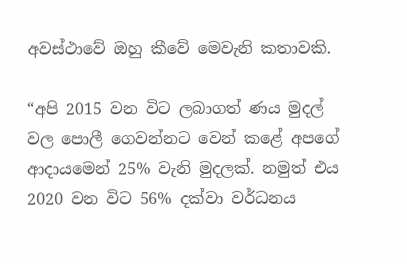අවස්ථාවේ ඔහු කීවේ මෙවැනි කතාවකි.

“අපි 2015 වන විට ලබාගත් ණය මුදල් වල පොලී ගෙවන්නට වෙන් කළේ අපගේ ආදායමෙන් 25% වැනි මුදලක්. නමුත් එය 2020 වන විට 56% දක්වා වර්ධනය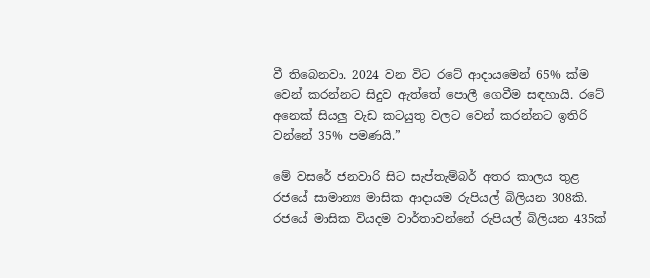වී තිබෙනවා. 2024 වන විට රටේ ආදායමෙන් 65% ක්ම වෙන් කරන්නට සිදුව ඇත්තේ පොලී ගෙවීම සඳහායි. රටේ අනෙක් සියලු වැඩ කටයුතු වලට වෙන් කරන්නට ඉතිරි වන්නේ 35% පමණයි.”

මේ වසරේ ජනවාරි සිට සැප්තැම්බර් අතර කාලය තුළ රජයේ සාමාන්‍ය මාසික ආදායම රුපියල් බිලියන 308කි. රජයේ මාසික වියදම වාර්තාවන්නේ රුපියල් බිලියන 435ක්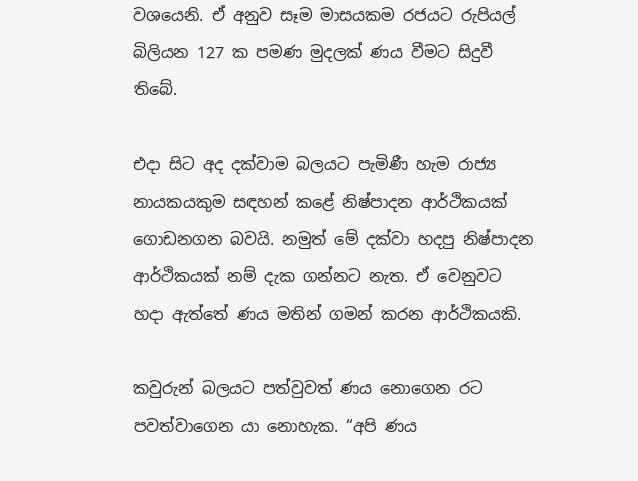වශයෙනි. ඒ අනුව සෑම මාසයකම රජයට රුපියල් බිලියන 127 ක පමණ මුදලක් ණය වීමට සිදුවී තිබේ.

එදා සිට අද දක්වාම බලයට පැමිණී හැම රාජ්‍ය නායකයකුම සඳහන් කළේ නිෂ්පාදන ආර්ථිකයක් ගොඩනගන බවයි. නමුත් මේ දක්වා හදපු නිෂ්පාදන ආර්ථිකයක් නම් දැක ගන්නට නැත. ඒ වෙනුවට හදා ඇත්තේ ණය මතින් ගමන් කරන ආර්ථිකයකි.

කවුරුන් බලයට පත්වුවත් ණය නොගෙන රට පවත්වාගෙන යා නොහැක. “අපි ණය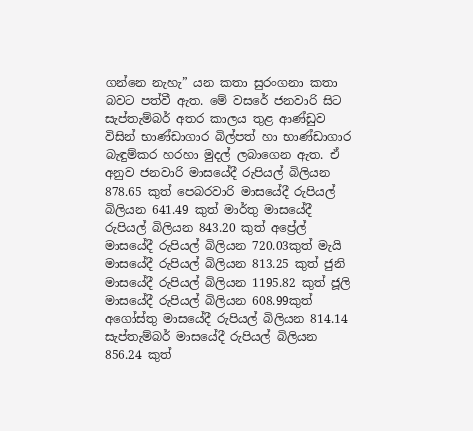ගන්නෙ නැහැ” යන කතා සුරංගනා කතා බවට පත්වී ඇත. මේ වසරේ ජනවාරි සිට සැප්තැම්බර් අතර කාලය තුළ ආණ්ඩුව විසින් භාණ්ඩාගාර බිල්පත් හා භාණ්ඩාගාර බැඳුම්කර හරහා මුදල් ලබාගෙන ඇත. ඒ අනුව ජනවාරි මාසයේදී රුපියල් බිලියන 878.65 කුත් පෙබරවාරි මාසයේදී රුපියල් බිලියන 641.49 කුත් මාර්තු මාසයේදී රුපියල් බිලියන 843.20 කුත් අප්‍රේල් මාසයේදී රුපියල් බිලියන 720.03කුත් මැයි මාසයේදී රුපියල් බිලියන 813.25 කුත් ජුනි මාසයේදී රුපියල් බිලියන 1195.82 කුත් ජූලි මාසයේදී රුපියල් බිලියන 608.99කුත් අගෝස්තු මාසයේදී රුපියල් බිලියන 814.14 සැප්තැම්බර් මාසයේදී රුපියල් බිලියන 856.24 කුත්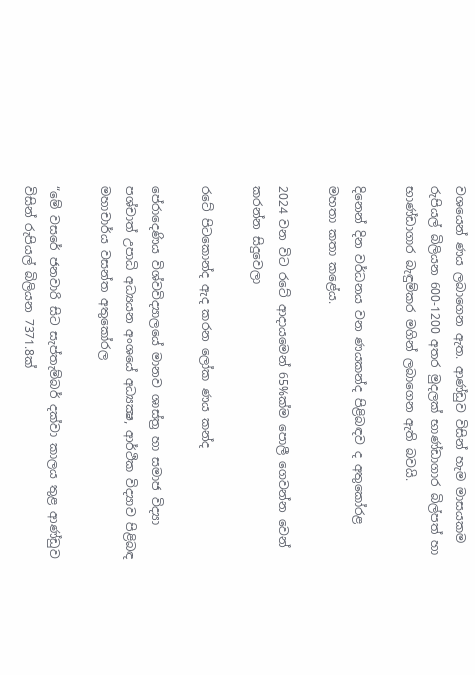වශයෙන් ණය ලබාගෙන ඇත. ආණ්ඩුව විසින් හැම මාසයකම රුපියල් බිලියන 600-1200 අතර මුදලක් භාණ්ඩාගාර බිල්පත් හා භාණ්ඩාගාර බැඳුම්කර මගින් ලබාගෙන ඇති බවයි.

දිනෙන් දින වර්ධනය වන ණයකන්ද පිළිබඳව ද අතුකෝරළ මහතා කතා කළේය.

2024 වන විට රටේ ආදායමෙන් 65%ක්ම පොලී ගෙවන්න වෙන් කරන්න සිදුවෙලා

රටේ පිටකොන්ද ඇද කරන ලෝක ණය කන්ද

පේරාදෙණිය විශ්වවිද්‍යාලයේ මානව ශාස්ත්‍ර හා සමාජ විද්‍යා පශ්චාත් උපාධි අධ්‍යයන අංශයේ අධ්‍යක්‍ෂ, ආර්ථික විද්‍යාව පිළිබඳ මහාචාර්ය වසන්ත අතුකෝරල

“මේ වසරේ ජනවාරි සිට සැප්තැම්බර් දක්වා කාලය තුළ ආණ්ඩුව විසින් රුපියල් බිලියන 7371.8ක්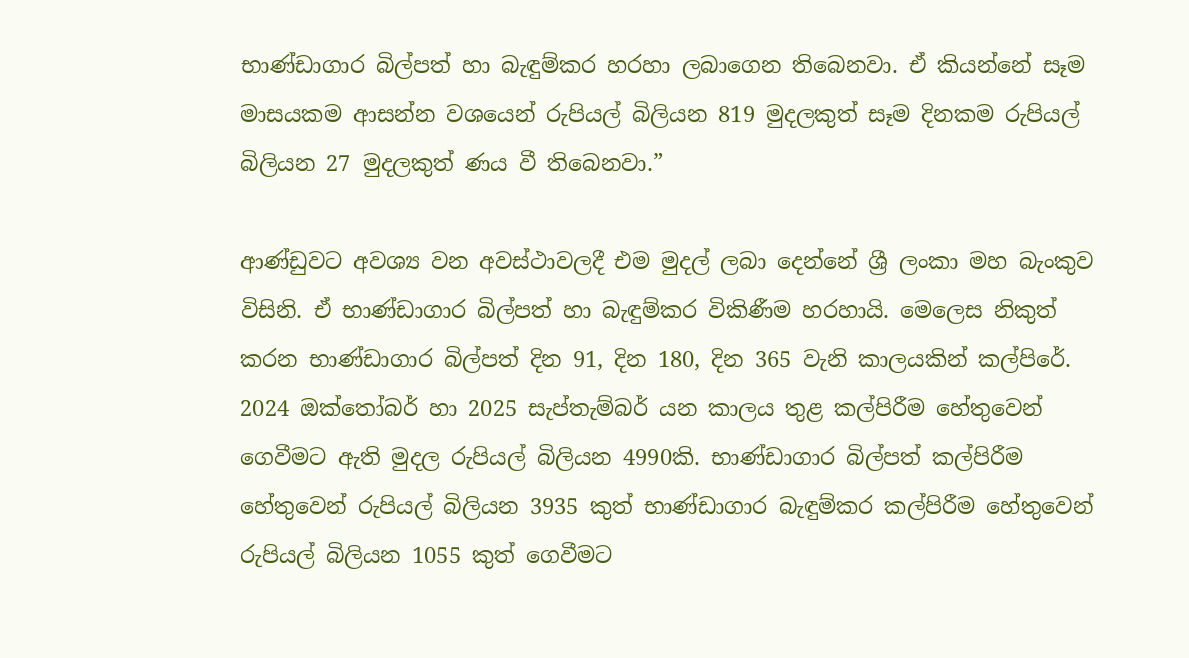භාණ්ඩාගාර බිල්පත් හා බැඳුම්කර හරහා ලබාගෙන තිබෙනවා. ඒ කියන්නේ සෑම මාසයකම ආසන්න වශයෙන් රුපියල් බිලියන 819 මුදලකුත් සෑම දිනකම රුපියල් බිලියන 27 මුදලකුත් ණය වී තිබෙනවා.”

ආණ්ඩුවට අවශ්‍ය වන අවස්ථාවලදී එම මුදල් ලබා දෙන්නේ ශ්‍රී ලංකා මහ බැංකුව විසිනි. ඒ භාණ්ඩාගාර බිල්පත් හා බැඳුම්කර විකිණීම හරහායි. මෙලෙස නිකුත් කරන භාණ්ඩාගාර බිල්පත් දින 91, දින 180, දින 365 වැනි කාලයකින් කල්පිරේ. 2024 ඔක්තෝබර් හා 2025 සැප්තැම්බර් යන කාලය තුළ කල්පිරීම හේතුවෙන් ගෙවීමට ඇති මුදල රුපියල් බිලියන 4990කි. භාණ්ඩාගාර බිල්පත් කල්පිරීම හේතුවෙන් රුපියල් බිලියන 3935 කුත් භාණ්ඩාගාර බැඳුම්කර කල්පිරීම හේතුවෙන් රුපියල් බිලියන 1055 කුත් ගෙවීමට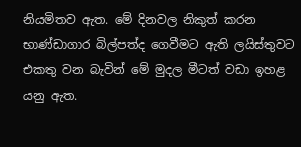නියමිතව ඇත. මේ දිනවල නිකුත් කරන භාණ්ඩාගාර බිල්පත්ද ගෙවීමට ඇති ලයිස්තුවට එකතු වන බැවින් මේ මුදල මීටත් වඩා ඉහළ යනු ඇත.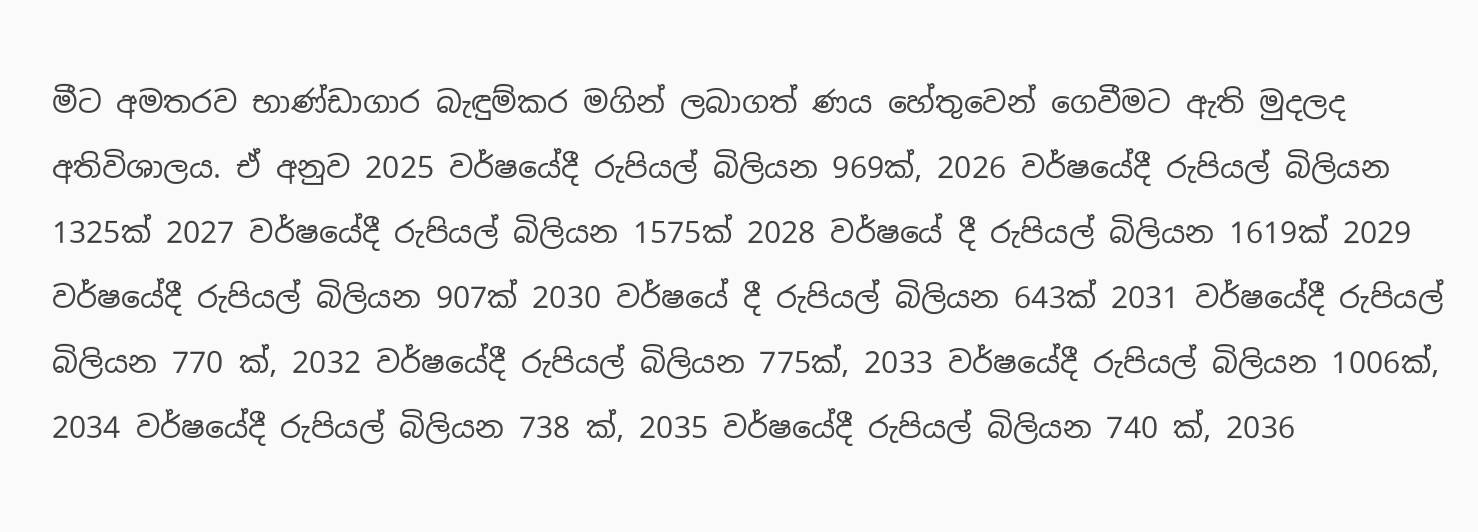මීට අමතරව භාණ්ඩාගාර බැඳුම්කර මගින් ලබාගත් ණය හේතුවෙන් ගෙවීමට ඇති මුදලද අතිවිශාලය. ඒ අනුව 2025 වර්ෂයේදී රුපියල් බිලියන 969ක්, 2026 වර්ෂයේදී රුපියල් බිලියන 1325ක් 2027 වර්ෂයේදී රුපියල් බිලියන 1575ක් 2028 වර්ෂයේ දී රුපියල් බිලියන 1619ක් 2029 වර්ෂයේදී රුපියල් බිලියන 907ක් 2030 වර්ෂයේ දී රුපියල් බිලියන 643ක් 2031 වර්ෂයේදී රුපියල් බිලියන 770 ක්, 2032 වර්ෂයේදී රුපියල් බිලියන 775ක්, 2033 වර්ෂයේදී රුපියල් බිලියන 1006ක්, 2034 වර්ෂයේදී රුපියල් බිලියන 738 ක්, 2035 වර්ෂයේදී රුපියල් බිලියන 740 ක්, 2036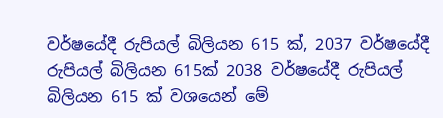වර්ෂයේදී රුපියල් බිලියන 615 ක්, 2037 වර්ෂයේදී රුපියල් බිලියන 615ක් 2038 වර්ෂයේදී රුපියල් බිලියන 615 ක් වශයෙන් මේ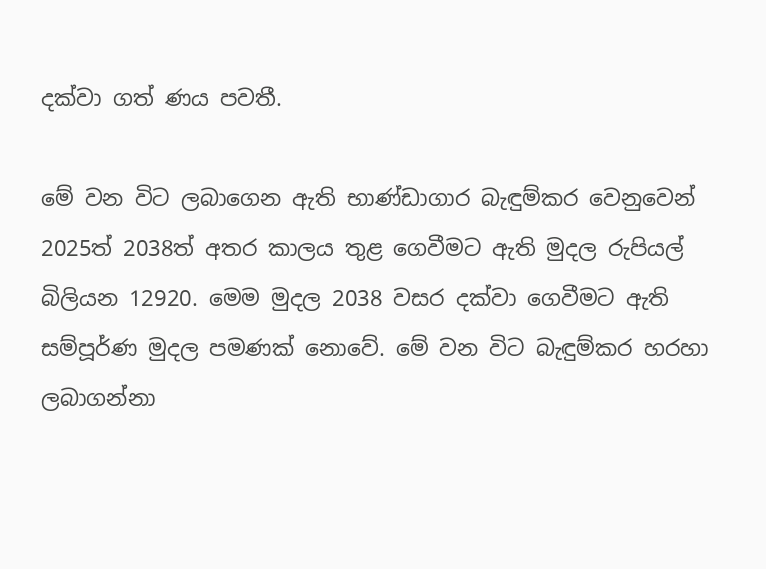දක්වා ගත් ණය පවතී.

මේ වන විට ලබාගෙන ඇති භාණ්ඩාගාර බැඳුම්කර වෙනුවෙන් 2025ත් 2038ත් අතර කාලය තුළ ගෙවීමට ඇති මුදල රුපියල් බිලියන 12920. මෙම මුදල 2038 වසර දක්වා ගෙවීමට ඇති සම්පූර්ණ මුදල පමණක් නොවේ. මේ වන විට බැඳුම්කර හරහා ලබාගන්නා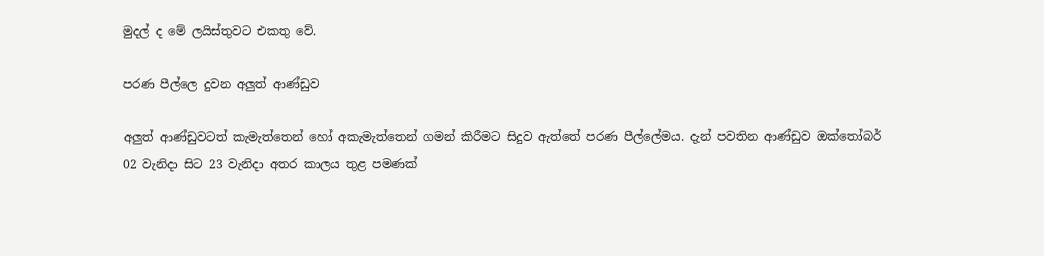මුදල් ද මේ ලයිස්තුවට එකතු වේ.

පරණ පීල්ලෙ දුවන අලුත් ආණ්ඩුව

අලුත් ආණ්ඩුවටත් කැමැත්තෙන් හෝ අකැමැත්තෙන් ගමන් කිරීමට සිදුව ඇත්තේ පරණ පීල්ලේමය. දැන් පවතින ආණ්ඩුව ඔක්තෝබර් 02 වැනිදා සිට 23 වැනිදා අතර කාලය තුළ පමණක්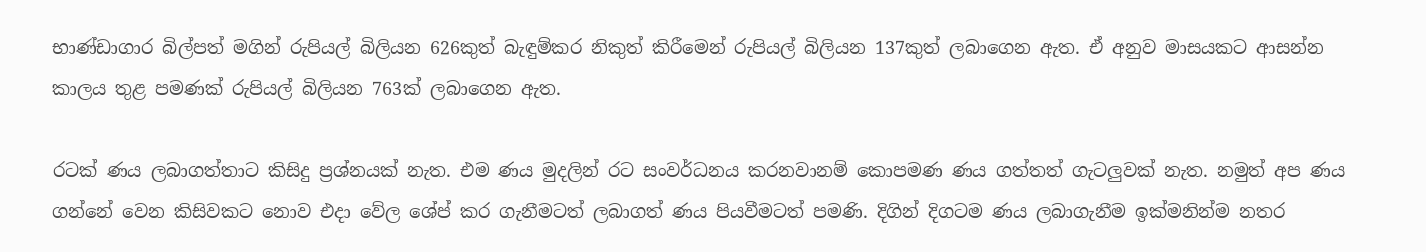භාණ්ඩාගාර බිල්පත් මගින් රුපියල් බිලියන 626කුත් බැඳුම්කර නිකුත් කිරීමෙන් රුපියල් බිලියන 137කුත් ලබාගෙන ඇත. ඒ අනුව මාසයකට ආසන්න කාලය තුළ පමණක් රුපියල් බිලියන 763ක් ලබාගෙන ඇත.

රටක් ණය ලබාගත්තාට කිසිදු ප්‍රශ්නයක් නැත. එම ණය මුදලින් රට සංවර්ධනය කරනවානම් කොපමණ ණය ගත්තත් ගැටලුවක් නැත. නමුත් අප ණය ගන්නේ වෙන කිසිවකට නොව එදා වේල ශේප් කර ගැනීමටත් ලබාගත් ණය පියවීමටත් පමණි. දිගින් දිගටම ණය ලබාගැනීම ඉක්මනින්ම නතර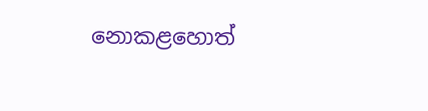නොකළහොත්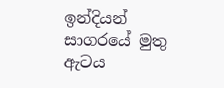ඉන්දියන් සාගරයේ මුතු ඇටය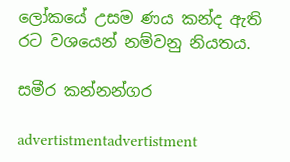ලෝකයේ උසම ණය කන්ද ඇති රට වශයෙන් නම්වනු නියතය.

සමීර කන්නන්ගර

advertistmentadvertistment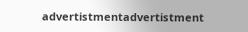advertistmentadvertistment